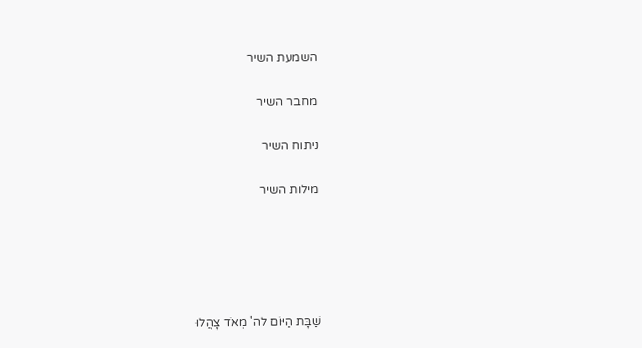השמעת השיר

מחבר השיר

ניתוח השיר

מילות השיר





שַׁבָּת הַיּוֹם לה' מְאֹד צָהֲלוּ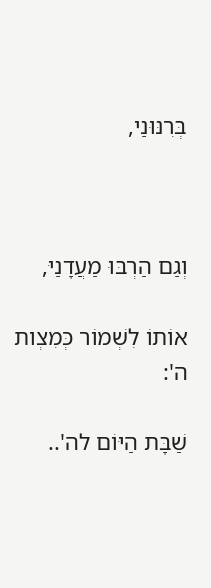בְּרִנּוּנַי,



וְגַם הַרְבּוּ מַעֲדָנַיּ,

אוֹתוֹ לִשְׁמוֹר כְּמִצְות ה':

שַׁבָּת הַיּוֹם לה'..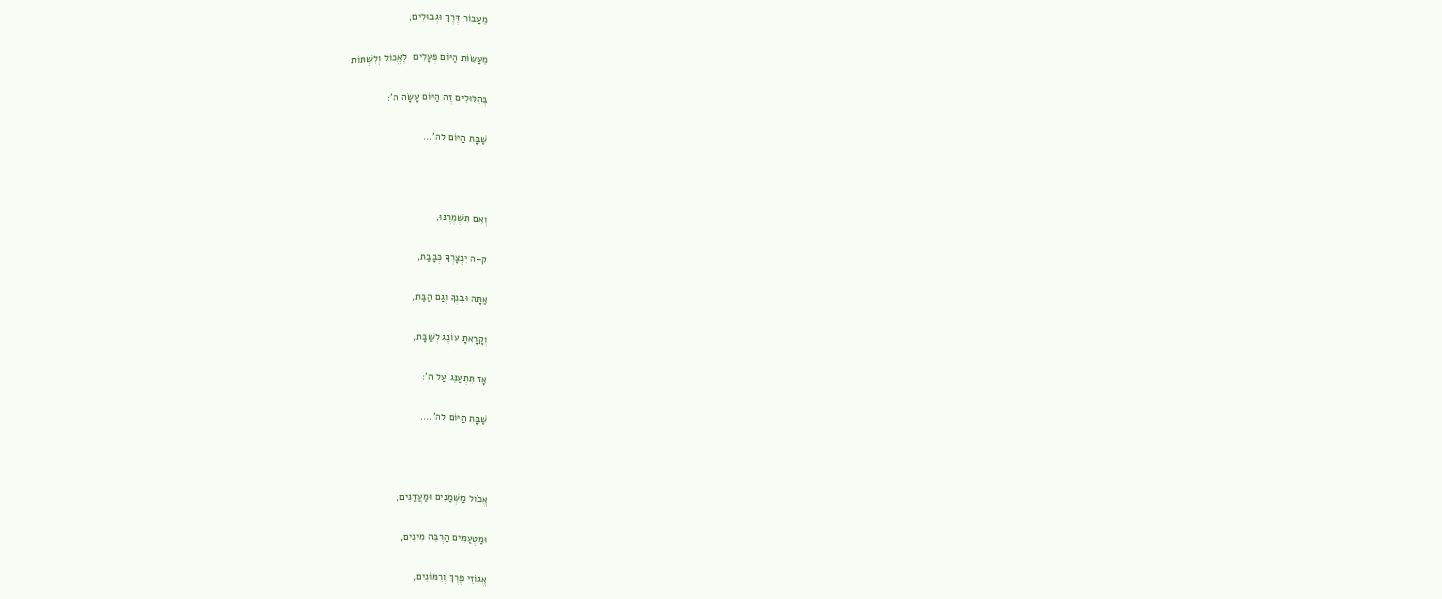מֵעַבוֹר דֶּרֶךְ וּגְבוּלִים,

מֵעַשּׂוֹת הַיּוֹם פְּעָלִים  לֶאֱכוֹל וְלִשְׁתּוֹת

בְּהִלּוּלִים זֶה הַיּוֹם עָשָׂה ה':

שַׁבָּת הַיּוֹם לה'...



וְאִם תִּשְׁמְרֶנּוּ,

ק-ה יִנְצָרְךָּ כְּבָבַת,

אַתָּה וּבִנְךָ וְגַם הַבַּת,

וְקָרָאתָ עוֹנֶג לְשַׁבָּת,

אָז תִּתְעַנֵּג עַל ה':

שַׁבָּת הַיּוֹם לה'....



אֱכֹול מַשְּׁמַנִים וּמַעֲדַנִּים,

וּמַטְעַמִּים הַרְבֵּה מִינִים,

אֱגוֹזֵי פֶּרֶךְ וְרִמּוֹנִים,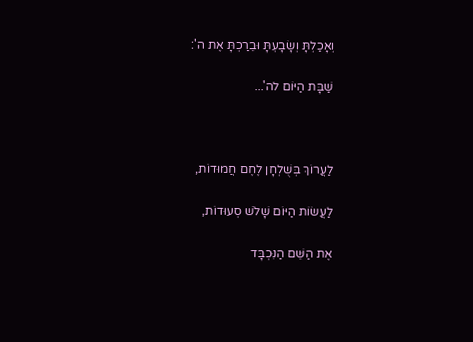וְאָכַלְתָּ וְשָׂבָעְתָּ וּבֵרַכְתָּ אֶת ה':

שַׁבָּת הַיּוֹם לה'...



לַעֲרוֹךְ בְּשֻׁלְחָן לֶחֶם חֲמוּדוֹת,

לַעֲשׂוֹת הַיּוֹם שָׁלֹשׁ סְעוּדוֹת,

אֶת הַשֵּׁם הַנִּכְבָּד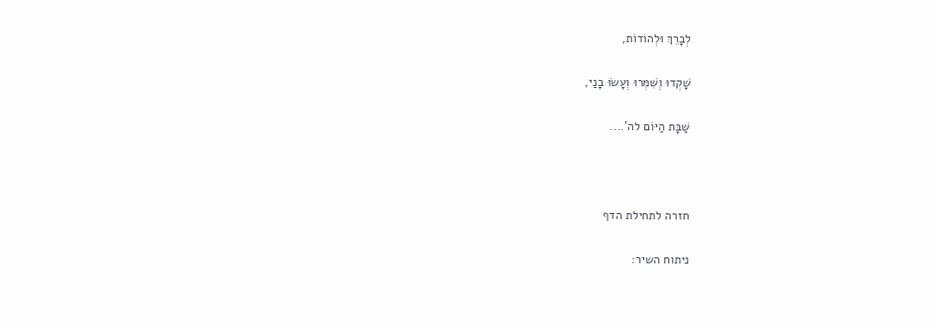לְבָרֵךְ וּלְהוֹדוֹת,

שָׁקְדוּ וְשִׁמְּרוּ וְעָשׂוּ בָנַי,

שַׁבָּת הַיּוֹם לה'....



חזרה לתחילת הדף

ניתוח השיר: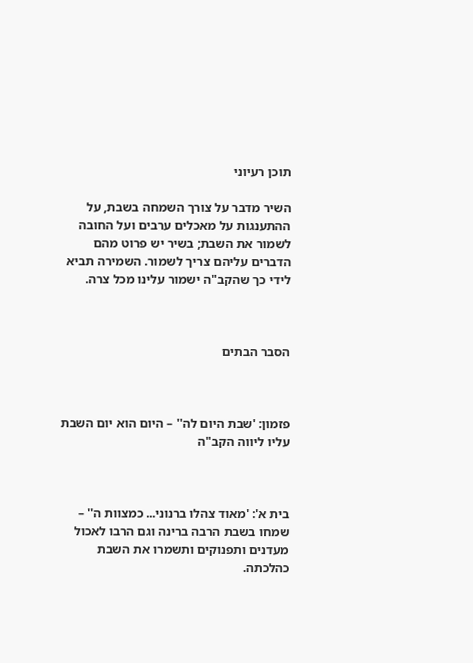תוכן רעיוני

השיר מדבר על צורך השמחה בשבת, על ההתענגות על מאכלים ערבים ועל החובה לשמור את השבת; בשיר יש פרוט מהם הדברים עליהם צריך לשמור. השמירה תביא לידי כך שהקב"ה ישמור עלינו מכל צרה.



הסבר הבתים



פזמון: 'שבת היום לה'' – היום הוא יום השבת עליו ליווה הקב"ה



בית א': 'מאוד צהלו ברנוני... כמצוות ה'' – שמחו בשבת הרבה ברינה וגם הרבו לאכול מעדנים ותפנוקים ותשמרו את השבת כהלכתה.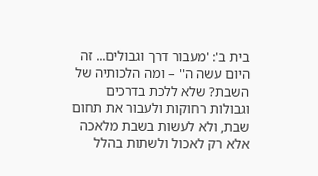בית ב': 'מעבור דרך וגבולים... זה היום עשה ה'' – ומה הלכותיה של השבת? שלא ללכת בדרכים וגבולות רחוקות ולעבור את תחום שבת, ולא לעשות בשבת מלאכה אלא רק לאכול ולשתות בהלל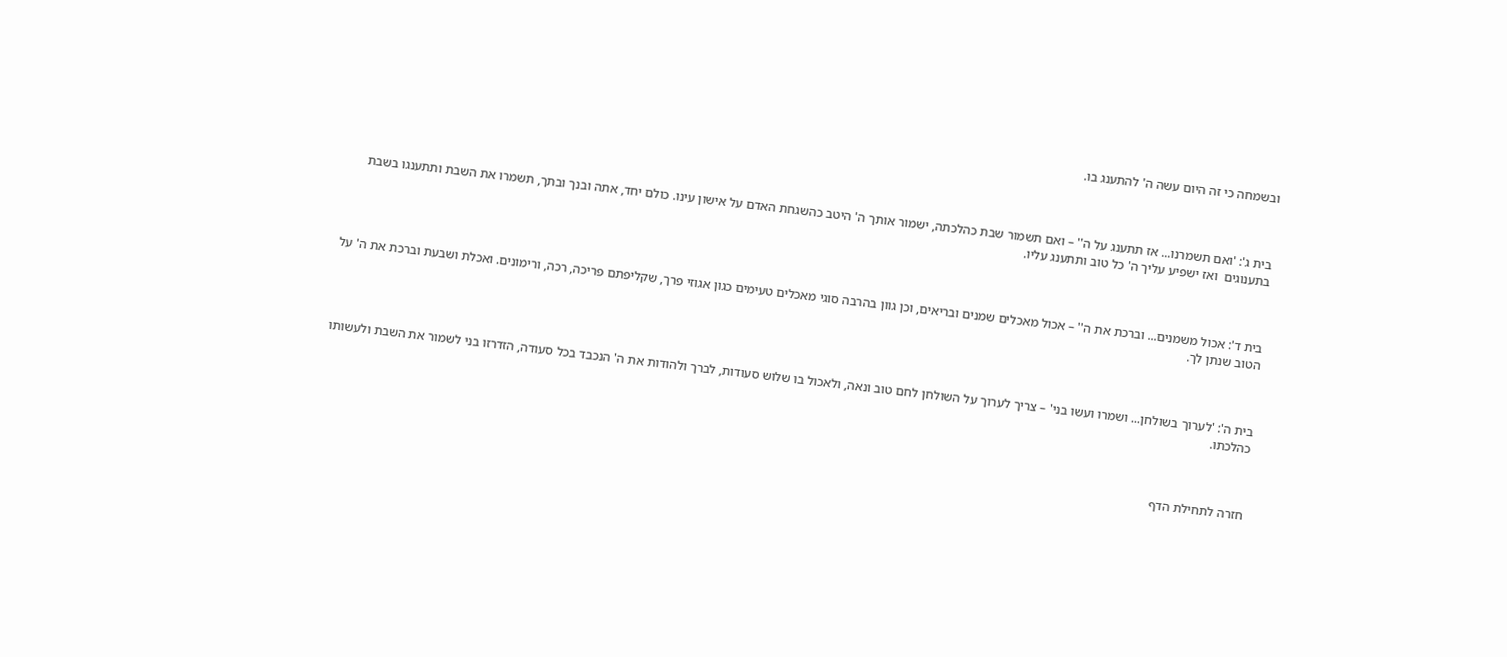ובשמחה כי זה היום עשה ה' להתענג בו.



בית ג': 'ואם תשמרנו... אז תתענג על ה'' – ואם תשמור שבת כהלכתה, ישמור אותך ה' היטב כהשגחת האדם על אישון עינו. כולם יחד, אתה ובנך ובתך, תשמרו את השבת ותתענגו בשבת בתענוגים  ואז ישפיע עליך ה' כל טוב ותתענג עליו.



בית ד': אכול משמנים... וברכת את ה'' – אכול מאכלים שמנים ובריאים, וכן גוון בהרבה סוגי מאכלים טעימים כגון אגוזי פרך, שקליפתם פריכה, רכה, ורימונים. ואכלת ושבעת וברכת את ה' על הטוב שנתן לך.



בית ה': 'לערוך בשולחן... ושמרו ועשו בני' – צריך לערוך על השולחן לחם טוב ונאה, ולאכול בו שלוש סעודות, לברך ולהודות את ה' הנכבד בכל סעודה, הזדרזו בני לשמור את השבת ולעשותו כהלכתו.



חזרה לתחילת הדף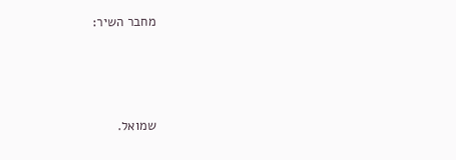מחבר השיר:



שמואל.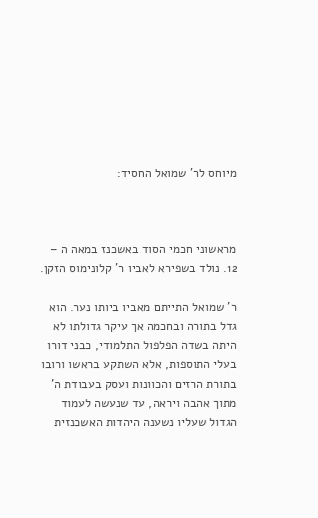מיוחס לר' שמואל החסיד:



מראשוני חכמי הסוד באשכנז במאה ה – 12. נולד בשפירא לאביו ר' קלונימוס הזקן.

ר' שמואל התייתם מאביו ביותו נער. הוא גדל בתורה ובחכמה אך עיקר גדולתו לא היתה בשדה הפלפול התלמודי, כבני דורו בעלי התוספות, אלא השתקע בראשו ורובו בתורת הרזים והכוונות ועסק בעבודת ה' מתוך אהבה ויראה, עד שנעשה לעמוד הגדול שעליו נשענה היהדות האשכנזית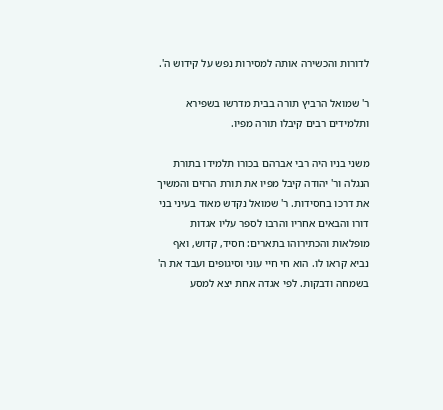לדורות והכשירה אותה למסירות נפש על קידוש ה'.

ר' שמואל הרביץ תורה בבית מדרשו בשפירא ותלמידים רבים קיבלו תורה מפיו.

משני בניו היה רבי אברהם בכורו תלמידו בתורת הנגלה ור' יהודה קיבל מפיו את תורת הרזים והמשיך את דרכו בחסידות. ר' שמואל נקדש מאוד בעיני בני דורו והבאים אחריו והרבו לספר עליו אגדות מופלאות והכתירוהו בתארים: חסיד, קדוש, ואף נביא קראו לו. הוא חי חיי עוני וסיגופים ועבד את ה' בשמחה ודבקות. לפי אגדה אחת יצא למסע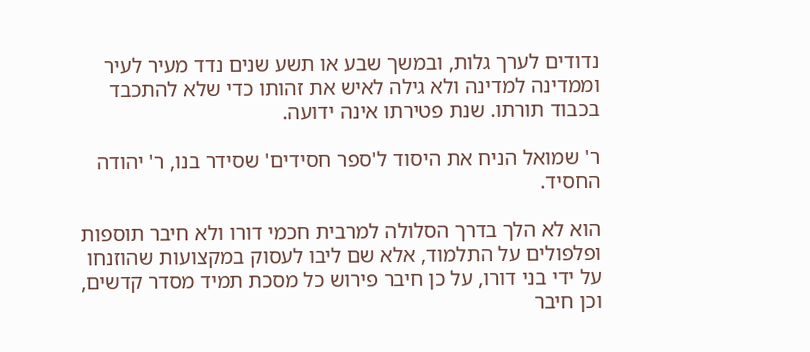נדודים לערך גלות, ובמשך שבע או תשע שנים נדד מעיר לעיר וממדינה למדינה ולא גילה לאיש את זהותו כדי שלא להתכבד בכבוד תורתו. שנת פטירתו אינה ידועה.

ר' שמואל הניח את היסוד ל'ספר חסידים' שסידר בנו, ר' יהודה החסיד.

הוא לא הלך בדרך הסלולה למרבית חכמי דורו ולא חיבר תוספות ופלפולים על התלמוד, אלא שם ליבו לעסוק במקצועות שהוזנחו על ידי בני דורו, על כן חיבר פירוש כל מסכת תמיד מסדר קדשים, וכן חיבר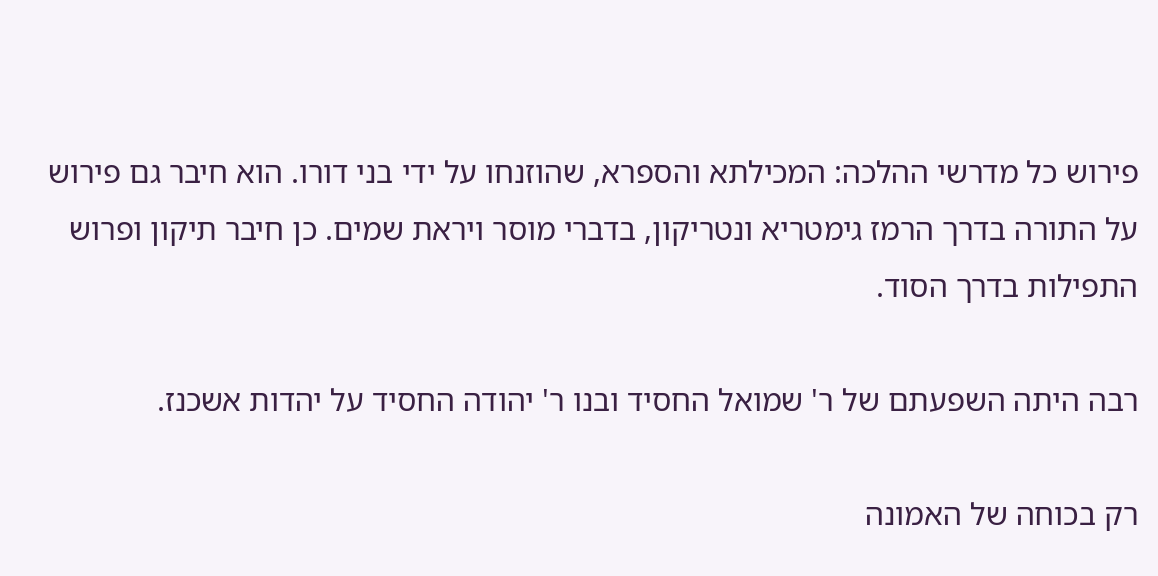פירוש כל מדרשי ההלכה: המכילתא והספרא, שהוזנחו על ידי בני דורו. הוא חיבר גם פירוש על התורה בדרך הרמז גימטריא ונטריקון, בדברי מוסר ויראת שמים. כן חיבר תיקון ופרוש התפילות בדרך הסוד.

רבה היתה השפעתם של ר' שמואל החסיד ובנו ר' יהודה החסיד על יהדות אשכנז.

רק בכוחה של האמונה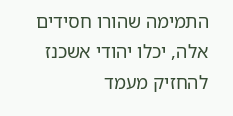התמימה שהורו חסידים אלה, יכלו יהודי אשכנז להחזיק מעמד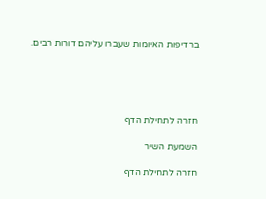ברדיפות האיומות שעברו עליהם דורות רבים.





חזרה לתחילת הדף

השמעת השיר

חזרה לתחילת הדף